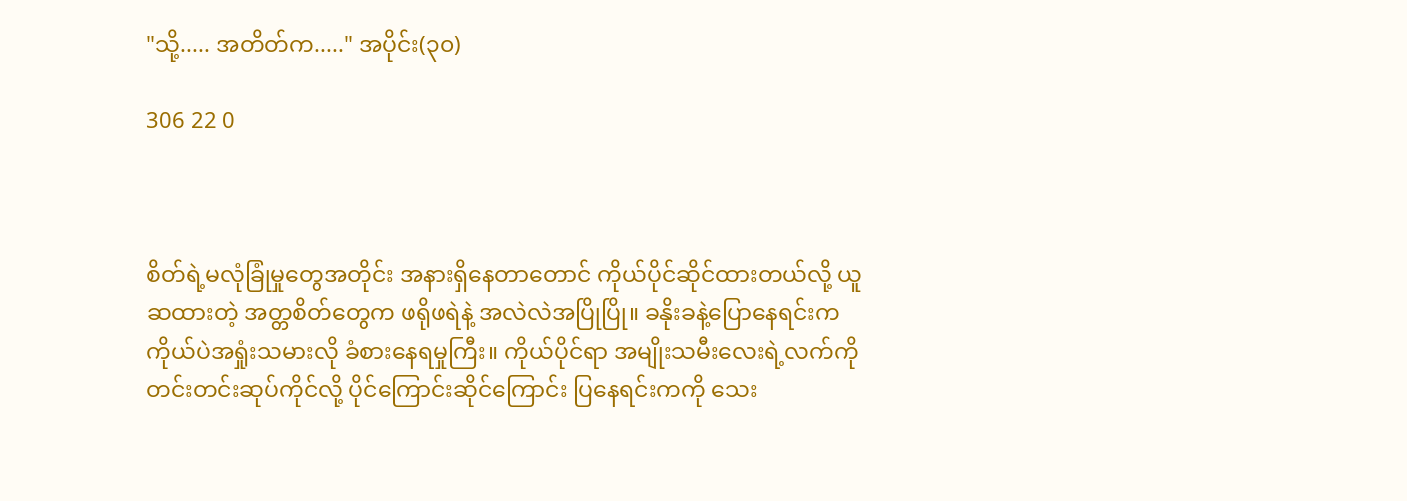"သို့..... အတိတ်က....." အပိုင်း(၃၀)

306 22 0



စိတ်ရဲ့မလုံခြုံမှုတွေအတိုင်း အနားရှိနေတာတောင် ကိုယ်ပိုင်ဆိုင်ထားတယ်လို့ ယူဆထားတဲ့ အတ္တစိတ်တွေက ဖရိုဖရဲနဲ့ အလဲလဲအပြိုပြို။ ခနိုးခနဲ့ပြောနေရင်းက ကိုယ်ပဲအရှုံးသမားလို ခံစားနေရမှုကြီး။ ကိုယ်ပိုင်ရာ အမျိုးသမီးလေးရဲ့လက်ကိုတင်းတင်းဆုပ်ကိုင်လို့ ပိုင်ကြောင်းဆိုင်ကြောင်း ပြနေရင်းကကို သေး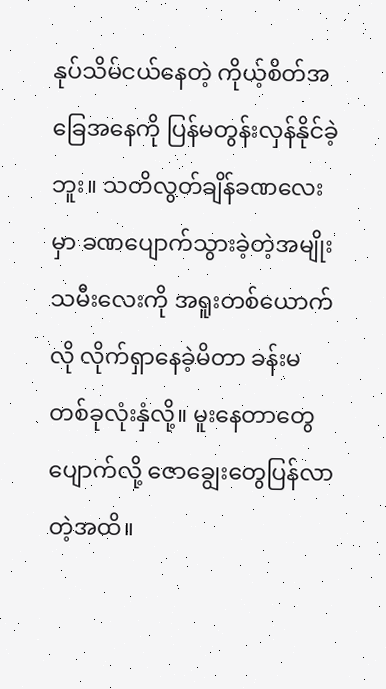နုပ်သိမ်ငယ်နေတဲ့ ကိုယ့်စိတ်အခြေအနေကို ပြန်မတွန်းလှန်နိုင်ခဲ့ဘူး။ သတိလွတ်ချိန်ခဏလေးမှာ ခဏပျောက်သွားခဲ့တဲ့အမျိုးသမီးလေးကို အရူးတစ်ယောက်လို လိုက်ရှာနေခဲ့မိတာ ခန်းမတစ်ခုလုံးနှံလို့။ မူးနေတာတွေပျောက်လို့ ဇောချွေးတွေပြန်လာတဲ့အထိ။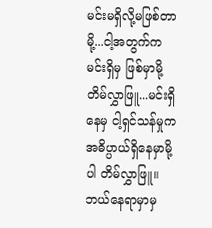မင်းမရှိလို့မဖြစ်တာမို့...ငါ့အတွက်က မင်းရှိမှ ဖြစ်မှာမို့ တိမ်လွှာဖြူ...မင်းရှိနေမှ ငါ့ရှင်သန်မှုက အဓိပ္ပာယ်ရှိနေမှာမို့ပါ တိမ်လွှာဖြူ။ ဘယ်နေရာမှာမှ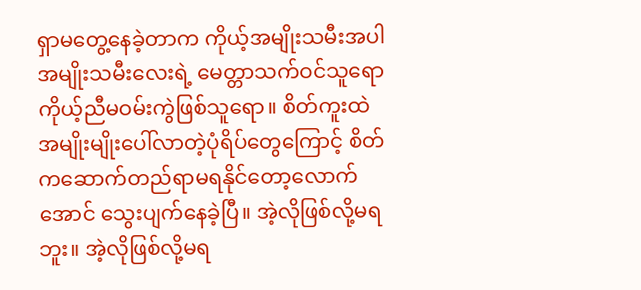ရှာမတွေ့နေခဲ့တာက ကိုယ့်အမျိုးသမီးအပါ အမျိုးသမီးလေးရဲ့ မေတ္တာသက်ဝင်သူရော ကိုယ့်ညီမဝမ်းကွဲဖြစ်သူရော။ စိတ်ကူးထဲအမျိုးမျိုးပေါ်လာတဲ့ပုံရိပ်တွေကြောင့် စိတ်ကဆောက်တည်ရာမရနိုင်တော့လောက်အောင် သွေးပျက်နေခဲ့ပြီ။ အဲ့လိုဖြစ်လို့မရဘူး။ အဲ့လိုဖြစ်လို့မရ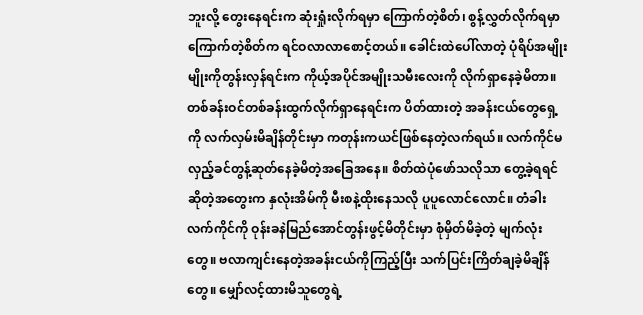ဘူးလို့ တွေးနေရင်းက ဆုံးရှုံးလိုက်ရမှာ ကြောက်တဲ့စိတ်၊ စွန့်လွှတ်လိုက်ရမှာ ကြောက်တဲ့စိတ်က ရင်ဝလာလာစောင့်တယ်။ ခေါင်းထဲပေါ်လာတဲ့ ပုံရိပ်အမျိုးမျိုးကိုတွန်းလှန်ရင်းက ကိုယ့်အပိုင်အမျိုးသမီးလေးကို လိုက်ရှာနေခဲ့မိတာ။ တစ်ခန်းဝင်တစ်ခန်းထွက်လိုက်ရှာနေရင်းက ပိတ်ထားတဲ့ အခန်းငယ်တွေရှေ့ကို လက်လှမ်းမိချိန်တိုင်းမှာ ကတုန်းကယင်ဖြစ်နေတဲ့လက်ရယ်။ လက်ကိုင်မလှည့်ခင်တွန့်ဆုတ်နေခဲ့မိတဲ့အခြေအနေ။ စိတ်ထဲပုံဖော်သလိုသာ တွေ့ခဲ့ရရင်ဆိုတဲ့အတွေးက နှလုံးအိမ်ကို မီးစနဲ့ထိုးနေသလို ပူပူလောင်လောင်။ တံခါးလက်ကိုင်ကို ဝုန်းခနဲမြည်အောင်တွန်းဖွင့်မိတိုင်းမှာ စုံမှိတ်မိခဲ့တဲ့ မျက်လုံးတွေ။ ဗလာကျင်းနေတဲ့အခန်းငယ်ကိုကြည့်ပြီး သက်ပြင်းကြိတ်ချခဲ့မိချိန်တွေ။ မျှော်လင့်ထားမိသူတွေရဲ့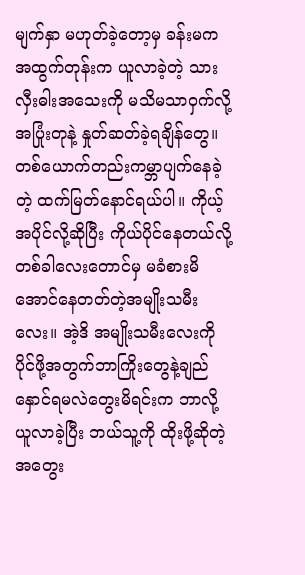မျက်နှာ မဟုတ်ခဲ့တော့မှ ခန်းမကအထွက်တုန်းက ယူလာခဲ့တဲ့ သားလှီးဓါးအသေးကို မသိမသာဝှက်လို့ အပြုံးတုနဲ့ နှုတ်ဆတ်ခဲ့ရချိန်တွေ။ တစ်ယောက်တည်းကမ္ဘာပျက်နေခဲ့တဲ့ ထက်မြတ်နောင်ရယ်ပါ။ ကိုယ့်အပိုင်လို့ဆိုပြီး ကိုယ်ပိုင်နေတယ်လို့တစ်ခါလေးတောင်မှ မခံစားမိအောင်နေတတ်တဲ့အမျိုးသမီးလေး။ အဲ့ဒိ အမျိုးသမီးလေးကို ပိုင်ဖို့အတွက်ဘာကြိုးတွေနဲ့ချည်နှောင်ရမလဲတွေးမိရင်းက ဘာလို့ယူလာခဲ့ပြီး ဘယ်သူ့ကို ထိုးဖို့ဆိုတဲ့အတွေး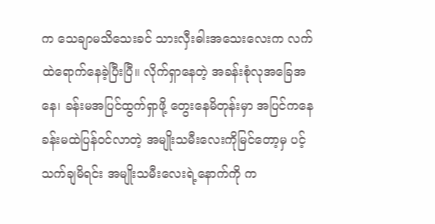က သေချာမသိသေးခင် သားလှီးဓါးအသေးလေးက လက်ထဲရောက်နေခဲ့ပြီးပြီ။ လိုက်ရှာနေတဲ့ အခန်းစုံလုအခြေအနေ၊ ခန်းမအပြင်ထွက်ရှာဖို့ တွေးနေမိတုန်းမှာ အပြင်ကနေ ခန်းမထဲပြန်ဝင်လာတဲ့ အမျိုးသမီးလေးကိုမြင်တော့မှ ပင့်သက်ချမိရင်း အမျိုးသမီးလေးရဲ့နောက်ကို က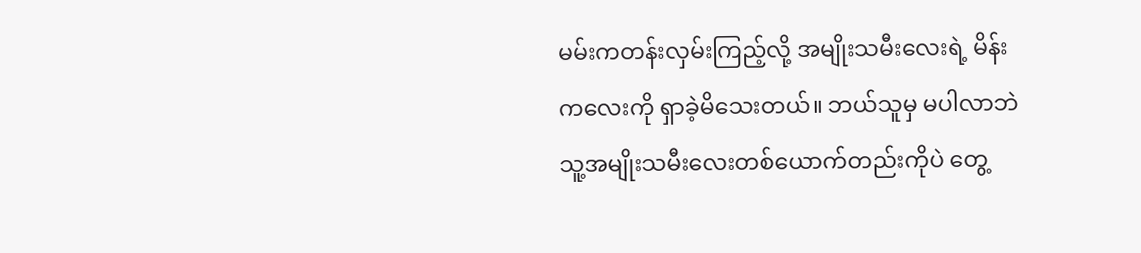မမ်းကတန်းလှမ်းကြည့်လို့ အမျိုးသမီးလေးရဲ့ မိန်းကလေးကို ရှာခဲ့မိသေးတယ်။ ဘယ်သူမှ မပါလာဘဲ သူ့အမျိုးသမီးလေးတစ်ယောက်တည်းကိုပဲ တွေ့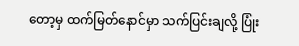တော့မှ ထက်မြတ်နောင်မှာ သက်ပြင်းချလို့ ပြုံး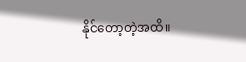နိုင်တော့တဲ့အထိ။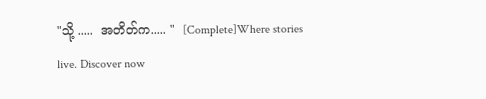"သို့ .....  အတိတ်က..... "  [Complete]Where stories live. Discover now